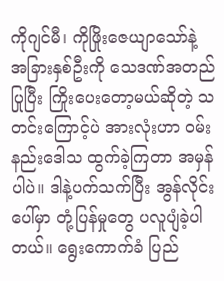ကိုဂျင်မီ၊ ကိုဖြိုးဇေယျာသော်နဲ့ အခြားနှစ်ဦးကို သေဒဏ်အတည်ပြုပြီး ကြိုးပေးတော့မယ်ဆိုတဲ့ သတင်းကြောင့်ပဲ အားလုံးဟာ ဝမ်းနည်းဒေါသ ထွက်ခဲ့ကြတာ အမှန်ပါပဲ။ ဒါနဲ့ပက်သက်ပြီး အွန်လိုင်းပေါ်မှာ တုံ့ပြန်မှုတွေ ပလူပျံခဲ့ပါတယ်။ ရွေးကောက်ခံ ပြည်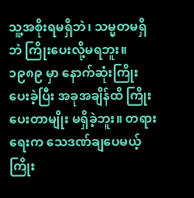သူ့အစိုးရမရှိဘဲ၊ သမ္မတမရှိဘဲ ကြိုးပေးလို့မရဘူး။ ၁၉၈၉ မှာ နောက်ဆုံးကြိုးပေးခဲ့ပြီး အခုအချိန်ထိ ကြိုးပေးတာမျိုး မရှိခဲ့ဘူး။ တရားရေးက သေဒဏ်ချပေမယ့် ကြိုး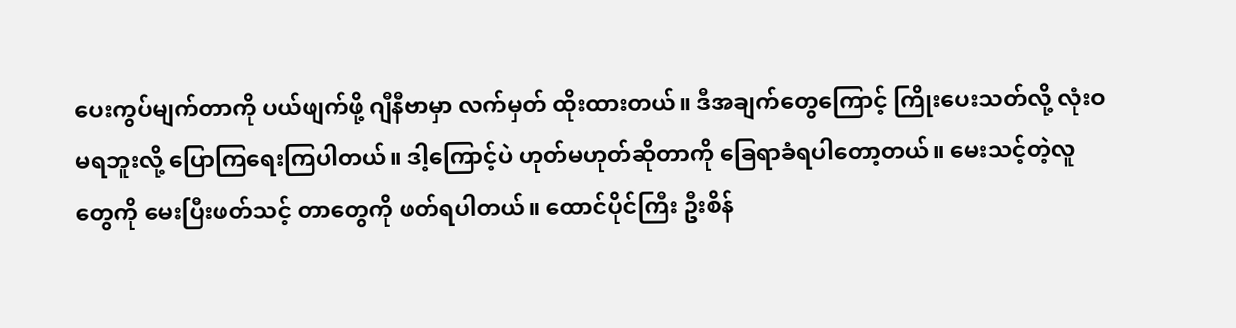ပေးကွပ်မျက်တာကို ပယ်ဖျက်ဖို့ ဂျီနီဗာမှာ လက်မှတ် ထိုးထားတယ်။ ဒီအချက်တွေကြောင့် ကြိုးပေးသတ်လို့ လုံးဝမရဘူးလို့ ပြောကြရေးကြပါတယ်။ ဒါ့ကြောင့်ပဲ ဟုတ်မဟုတ်ဆိုတာကို ခြေရာခံရပါတော့တယ်။ မေးသင့်တဲ့လူတွေကို မေးပြီးဖတ်သင့် တာတွေကို ဖတ်ရပါတယ်။ ထောင်ပိုင်ကြီး ဦးစိန်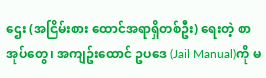ဌေး (အငြိမ်းစား ထောင်အရာရှိတစ်ဦး) ရေးတဲ့ စာအုပ်တွေ၊ အကျဥ်းထောင် ဥပဒေ (Jail Manual)ကို မ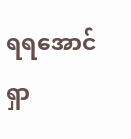ရရအောင် ရှာ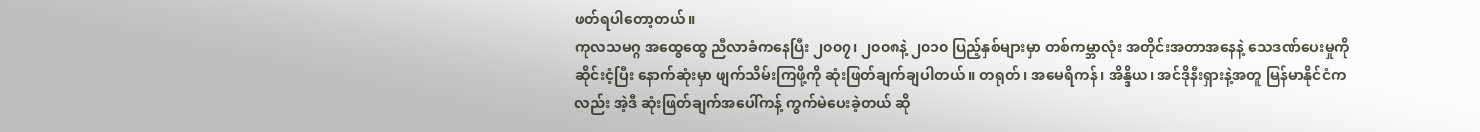ဖတ်ရပါတော့တယ်။
ကုလသမဂ္ဂ အထွေထွေ ညီလာခံကနေပြီး ၂၀၀၇၊ ၂၀၀၈နဲ့ ၂၀၁၀ ပြည့်နှစ်များမှာ တစ်ကမ္ဘာလုံး အတိုင်းအတာအနေနဲ့ သေဒဏ်ပေးမှုကို ဆိုင်းငံ့ပြီး နောက်ဆုံးမှာ ဖျက်သိမ်းကြဖို့ကို ဆုံးဖြတ်ချက်ချပါတယ်။ တရုတ်၊ အမေရိကန်၊ အိန္ဒိယ၊ အင်ဒိုနီးရှားနဲ့အတူ မြန်မာနိုင်ငံကလည်း အဲ့ဒီ ဆုံးဖြတ်ချက်အပေါ်ကန့် ကွက်မဲပေးခဲ့တယ် ဆို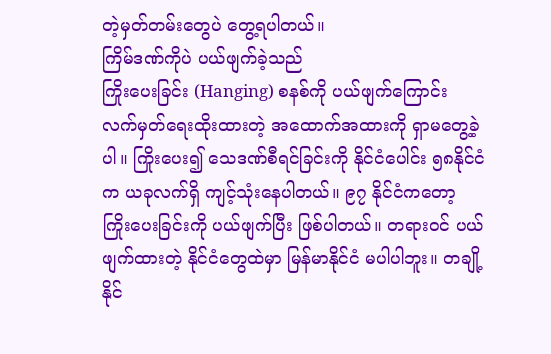တဲ့မှတ်တမ်းတွေပဲ တွေ့ရပါတယ်။
ကြိမ်ဒဏ်ကိုပဲ ပယ်ဖျက်ခဲ့သည်
ကြိုးပေးခြင်း (Hanging) စနစ်ကို ပယ်ဖျက်ကြောင်း လက်မှတ်ရေးထိုးထားတဲ့ အထောက်အထားကို ရှာမတွေ့ခဲ့ပါ။ ကြိုးပေး၍ သေဒဏ်စီရင်ခြင်းကို နိုင်ငံပေါင်း ၅၈နိုင်ငံက ယခုလက်ရှိ ကျင့်သုံးနေပါတယ်။ ၉၇ နိုင်ငံကတော့ ကြိုးပေးခြင်းကို ပယ်ဖျက်ပြီး ဖြစ်ပါတယ်။ တရားဝင် ပယ်ဖျက်ထားတဲ့ နိုင်ငံတွေထဲမှာ မြန်မာနိုင်ငံ မပါပါဘူး။ တချို့နိုင်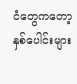ငံတွေကတော့ နှစ်ပေါင်းများ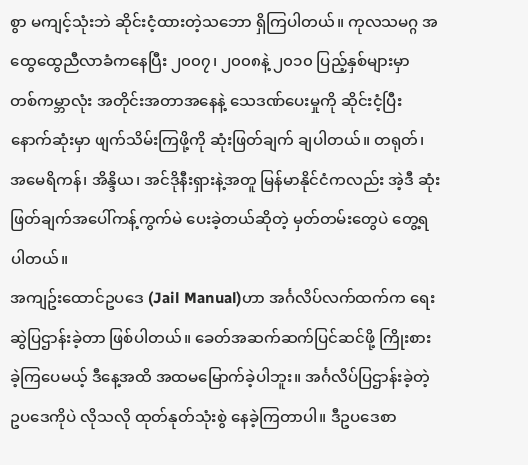စွာ မကျင့်သုံးဘဲ ဆိုင်းငံ့ထားတဲ့သဘော ရှိကြပါတယ်။ ကုလသမဂ္ဂ အထွေထွေညီလာခံကနေပြီး ၂၀၀၇၊ ၂၀၀၈နဲ့ ၂၀၁၀ ပြည့်နှစ်များမှာ တစ်ကမ္ဘာလုံး အတိုင်းအတာအနေနဲ့ သေဒဏ်ပေးမှုကို ဆိုင်းငံ့ပြီး နောက်ဆုံးမှာ ဖျက်သိမ်းကြဖို့ကို ဆုံးဖြတ်ချက် ချပါတယ်။ တရုတ်၊ အမေရိကန်၊ အိန္ဒိယ၊ အင်ဒိုနီးရှားနဲ့အတူ မြန်မာနိုင်ငံကလည်း အဲ့ဒီ ဆုံးဖြတ်ချက်အပေါ်ကန့်ကွက်မဲ ပေးခဲ့တယ်ဆိုတဲ့ မှတ်တမ်းတွေပဲ တွေ့ရပါတယ်။
အကျဥ်းထောင်ဥပဒေ (Jail Manual)ဟာ အင်္ဂလိပ်လက်ထက်က ရေးဆွဲပြဌာန်းခဲ့တာ ဖြစ်ပါတယ်။ ခေတ်အဆက်ဆက်ပြင်ဆင်ဖို့ ကြိုးစားခဲ့ကြပေမယ့် ဒီနေ့အထိ အထမမြောက်ခဲ့ပါဘူး။ အင်္ဂလိပ်ပြဌာန်းခဲ့တဲ့ ဥပဒေကိုပဲ လိုသလို ထုတ်နုတ်သုံးစွဲ နေခဲ့ကြတာပါ။ ဒီဥပဒေစာ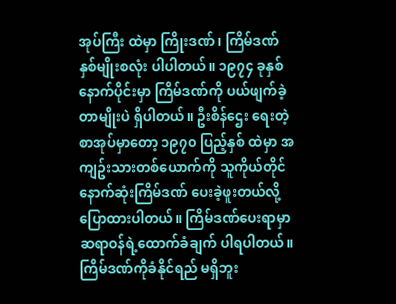အုပ်ကြီး ထဲမှာ ကြိုးဒဏ်၊ ကြိမ်ဒဏ် နှစ်မျိုးစလုံး ပါပါတယ်။ ၁၉၇၄ ခုနှစ် နောက်ပိုင်းမှာ ကြိမ်ဒဏ်ကို ပယ်ဖျက်ခဲ့တာမျိုးပဲ ရှိပါတယ်။ ဦးစိန်ဌေး ရေးတဲ့စာအုပ်မှာတော့ ၁၉၇၀ ပြည့်နှစ် ထဲမှာ အကျဥ်းသားတစ်ယောက်ကို သူကိုယ်တိုင် နောက်ဆုံးကြိမ်ဒဏ် ပေးခဲ့ဖူးတယ်လို့ ပြောထားပါတယ်။ ကြိမ်ဒဏ်ပေးရာမှာ ဆရာဝန်ရဲ့ထောက်ခံချက် ပါရပါတယ်။ ကြိမ်ဒဏ်ကိုခံနိုင်ရည် မရှိဘူး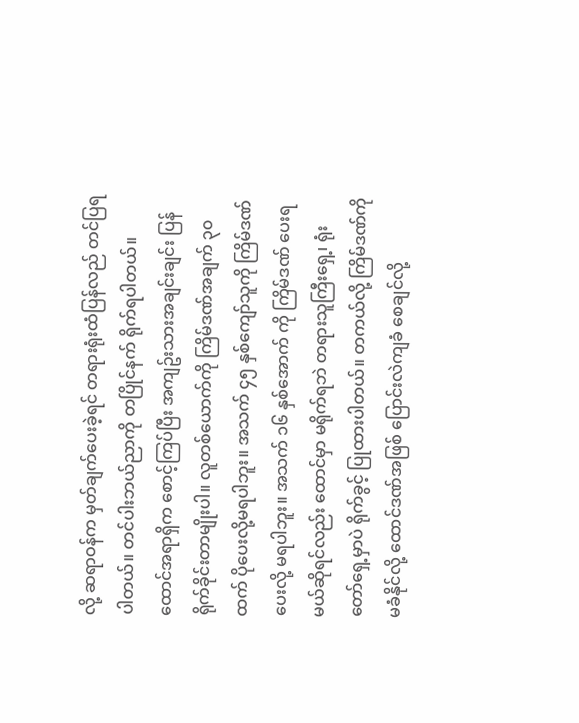လို့ ဆရာဝန်က မှတ်ချက်ပေးခဲ့ရင် တရားရုံးထံပြန်လည် တင်ပြရပါတယ်။ တင်ပါးဘယ်ညာကို တပြိုင်နက် ရိုက်ရပါတယ်။ ထောင်အရာရှိက စောင့်ကြပ်ပြီး အကျဥ်းသားအချင်းချင်း ပြန်ရိုက်ခိုင်းတာမျိုးပါ။ လူတစ်ယောက်ကို ကြိမ်ဒဏ်အချက် ၃၀ ထက် ပိုပေးလို့မရပါဘူး။ အသက် ၄၅ နှစ်ကျော်သူကို ကြိမ်ဒဏ်ပေးလို့ မရပါဘူး။ အသက် ၁၆ နှစ်အောက် ကို ကြိမ်ဒဏ် ပေးရမယ်ဆိုရင်လည်း ထောင်မှာ မရိုက်ရဘဲ တရားသူကြီးရှေ့၊ ရုံးတော်ရှေ့မှာပဲ ရိုက်ခွင့် ပြုထားပါတယ်။ တကယ်လို့ ကြိမ်ဒဏ်ကို မခံနိုင်လို့ ထောင်ဒဏ်အဖြစ် ပြောင်းလဲကျခံ စေချင်လို့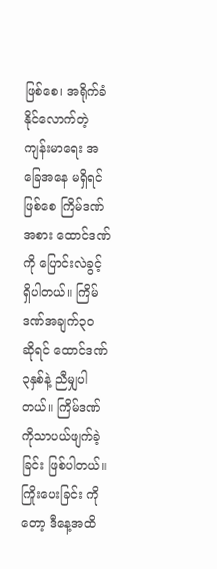ဖြစ်စေ၊ အရိုက်ခံနိုင်လောက်တဲ့ ကျန်းမာရေး အခြေအနေ မရှိရင်ဖြစ်စေ ကြိမ်ဒဏ်အစား ထောင်ဒဏ်ကို ပြောင်းလဲခွင့် ရှိပါတယ်။ ကြိမ်ဒဏ်အချက်၃၀ ဆိုရင် ထောင်ဒဏ်၃နှစ်နဲ့ ညီမျှပါတယ်။ ကြိမ်ဒဏ်ကိုသာပယ်ဖျက်ခဲ့ခြင်း ဖြစ်ပါတယ်။ ကြိုးပေးခြင်း ကိုတော့ ဒီနေ့အထိ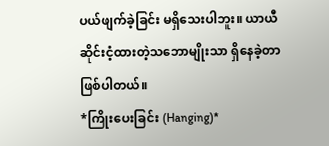ပယ်ဖျက်ခဲ့ခြင်း မရှိသေးပါဘူး။ ယာယီဆိုင်းငံ့ထားတဲ့သဘောမျိုးသာ ရှိနေခဲ့တာဖြစ်ပါတယ်။
*ကြိုးပေးခြင်း (Hanging)*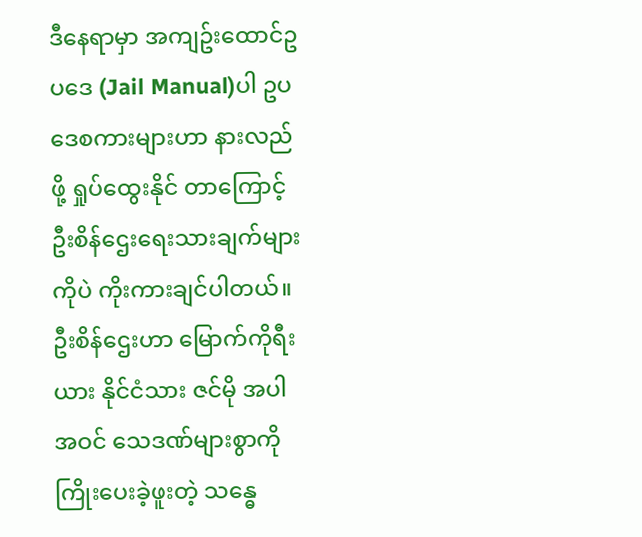ဒီနေရာမှာ အကျဥ်းထောင်ဥပဒေ (Jail Manual)ပါ ဥပဒေစကားများဟာ နားလည်ဖို့ ရှုပ်ထွေးနိုင် တာကြောင့် ဦးစိန်ဌေးရေးသားချက်များကိုပဲ ကိုးကားချင်ပါတယ်။ ဦးစိန်ဌေးဟာ မြောက်ကိုရီးယား နိုင်ငံသား ဇင်မို အပါအဝင် သေဒဏ်များစွာကို ကြိုးပေးခဲ့ဖူးတဲ့ သန္ဓေ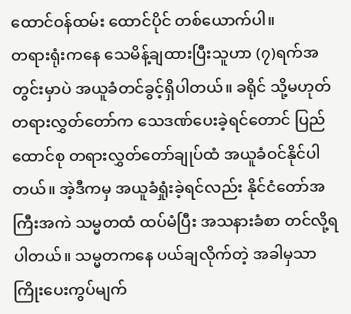ထောင်ဝန်ထမ်း ထောင်ပိုင် တစ်ယောက်ပါ။
တရားရုံးကနေ သေမိန့်ချထားပြီးသူဟာ (၇)ရက်အတွင်းမှာပဲ အယူခံတင်ခွင့်ရှိပါတယ်။ ခရိုင် သို့မဟုတ် တရားလွှတ်တော်က သေဒဏ်ပေးခဲ့ရင်တောင် ပြည်ထောင်စု တရားလွှတ်တော်ချုပ်ထံ အယူခံဝင်နိုင်ပါတယ်။ အဲ့ဒီကမှ အယူခံရှုံးခဲ့ရင်လည်း နိုင်ငံတော်အကြီးအကဲ သမ္မတထံ ထပ်မံပြီး အသနားခံစာ တင်လို့ရပါတယ်။ သမ္မတကနေ ပယ်ချလိုက်တဲ့ အခါမှသာ ကြိုးပေးကွပ်မျက်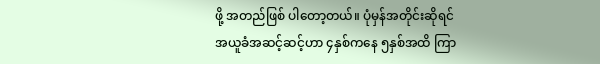ဖို့ အတည်ဖြစ် ပါတော့တယ်။ ပုံမှန်အတိုင်းဆိုရင် အယူခံအဆင့်ဆင့်ဟာ ၄နှစ်ကနေ ၅နှစ်အထိ ကြာ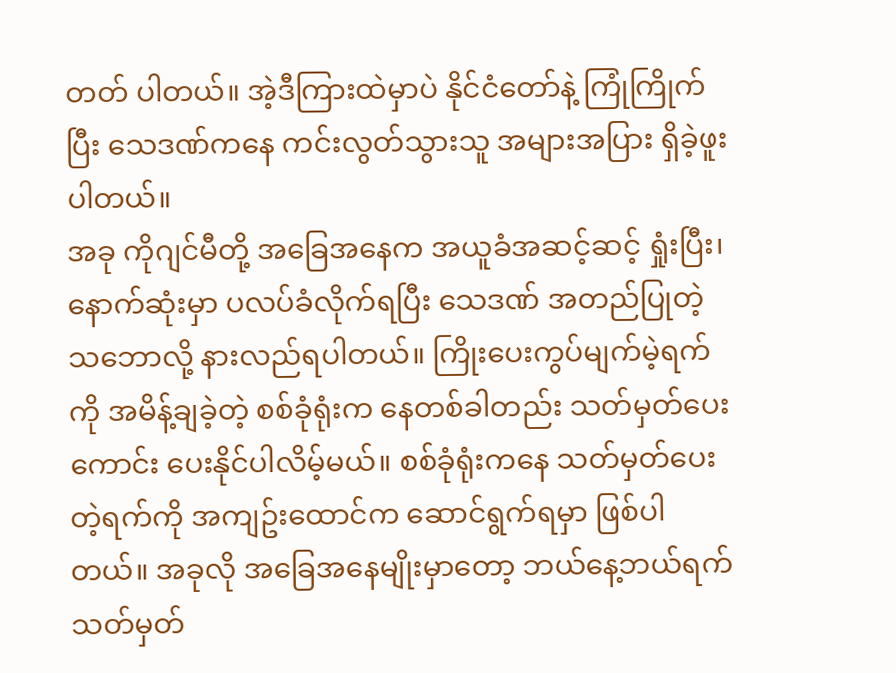တတ် ပါတယ်။ အဲ့ဒီကြားထဲမှာပဲ နိုင်ငံတော်နဲ့ ကြုံကြိုက်ပြီး သေဒဏ်ကနေ ကင်းလွတ်သွားသူ အများအပြား ရှိခဲ့ဖူးပါတယ်။
အခု ကိုဂျင်မီတို့ အခြေအနေက အယူခံအဆင့်ဆင့် ရှုံးပြီး၊နောက်ဆုံးမှာ ပလပ်ခံလိုက်ရပြီး သေဒဏ် အတည်ပြုတဲ့ သဘောလို့ နားလည်ရပါတယ်။ ကြိုးပေးကွပ်မျက်မဲ့ရက်ကို အမိန့်ချခဲ့တဲ့ စစ်ခုံရုံးက နေတစ်ခါတည်း သတ်မှတ်ပေးကောင်း ပေးနိုင်ပါလိမ့်မယ်။ စစ်ခုံရုံးကနေ သတ်မှတ်ပေးတဲ့ရက်ကို အကျဥ်းထောင်က ဆောင်ရွက်ရမှာ ဖြစ်ပါတယ်။ အခုလို အခြေအနေမျိုးမှာတော့ ဘယ်နေ့ဘယ်ရက် သတ်မှတ်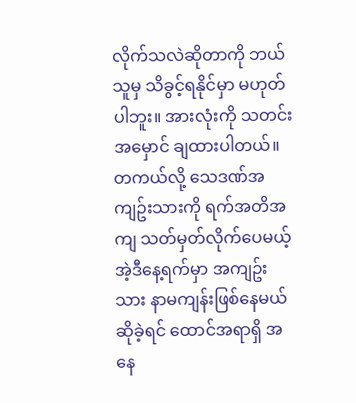လိုက်သလဲဆိုတာကို ဘယ်သူမှ သိခွင့်ရနိုင်မှာ မဟုတ်ပါဘူး။ အားလုံးကို သတင်းအမှောင် ချထားပါတယ်။
တကယ်လို့ သေဒဏ်အကျဥ်းသားကို ရက်အတိအကျ သတ်မှတ်လိုက်ပေမယ့် အဲ့ဒီနေ့ရက်မှာ အကျဥ်းသား နာမကျန်းဖြစ်နေမယ်ဆိုခဲ့ရင် ထောင်အရာရှိ အနေ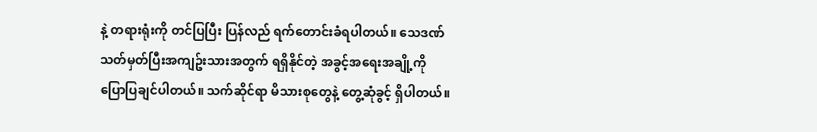နဲ့ တရားရုံးကို တင်ပြပြီး ပြန်လည် ရက်တောင်းခံရပါတယ်။ သေဒဏ်သတ်မှတ်ပြီးအကျဥ်းသားအတွက် ရရှိနိုင်တဲ့ အခွင့်အရေးအချို့ကို ပြောပြချင်ပါတယ်။ သက်ဆိုင်ရာ မိသားစုတွေနဲ့ တွေ့ဆုံခွင့် ရှိပါတယ်။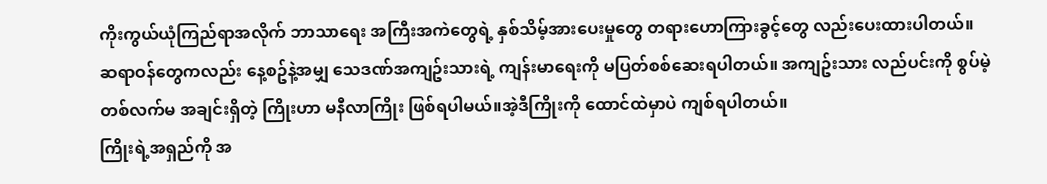ကိုးကွယ်ယုံကြည်ရာအလိုက် ဘာသာရေး အကြီးအကဲတွေရဲ့ နှစ်သိမ့်အားပေးမှုတွေ တရားဟောကြားခွင့်တွေ လည်းပေးထားပါတယ်။ ဆရာဝန်တွေကလည်း နေ့စဥ်နဲ့အမျှ သေဒဏ်အကျဥ်းသားရဲ့ ကျန်းမာရေးကို မပြတ်စစ်ဆေးရပါတယ်။ အကျဥ်းသား လည်ပင်းကို စွပ်မဲ့ တစ်လက်မ အချင်းရှိတဲ့ ကြိုးဟာ မနီလာကြိုး ဖြစ်ရပါမယ်။အဲ့ဒီကြိုးကို ထောင်ထဲမှာပဲ ကျစ်ရပါတယ်။
ကြိုးရဲ့အရှည်ကို အ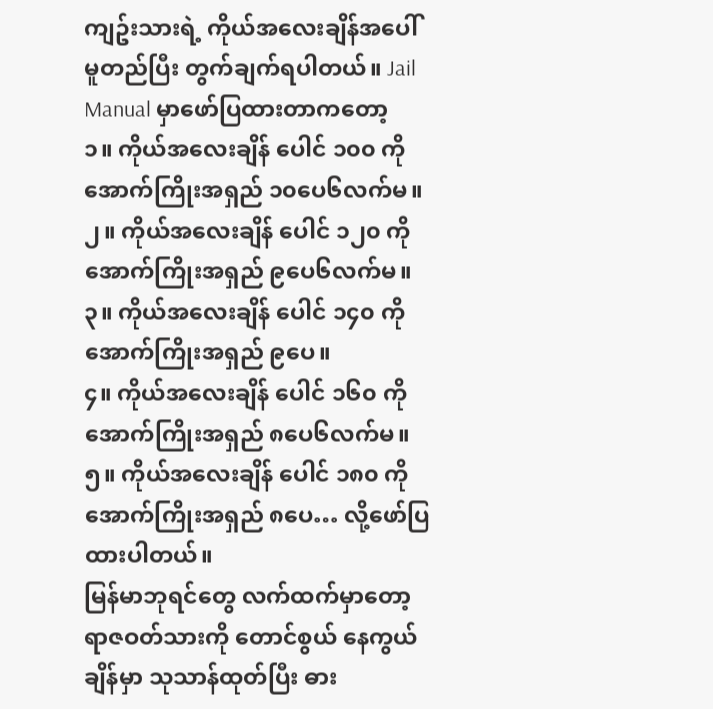ကျဥ်းသားရဲ့ ကိုယ်အလေးချိန်အပေါ် မူတည်ပြီး တွက်ချက်ရပါတယ်။ Jail Manual မှာဖော်ပြထားတာကတော့
၁။ ကိုယ်အလေးချိန် ပေါင် ၁၀၀ ကို အောက်ကြိုးအရှည် ၁၀ပေ၆လက်မ။
၂။ ကိုယ်အလေးချိန် ပေါင် ၁၂၀ ကို အောက်ကြိုးအရှည် ၉ပေ၆လက်မ။
၃။ ကိုယ်အလေးချိန် ပေါင် ၁၄၀ ကို အောက်ကြိုးအရှည် ၉ပေ။
၄။ ကိုယ်အလေးချိန် ပေါင် ၁၆၀ ကို အောက်ကြိုးအရှည် ၈ပေ၆လက်မ။
၅။ ကိုယ်အလေးချိန် ပေါင် ၁၈၀ ကို အောက်ကြိုးအရှည် ၈ပေ… လို့ဖော်ပြထားပါတယ်။
မြန်မာဘုရင်တွေ လက်ထက်မှာတော့ ရာဇဝတ်သားကို တောင်စွယ် နေကွယ်ချိန်မှာ သုသာန်ထုတ်ပြီး ဓား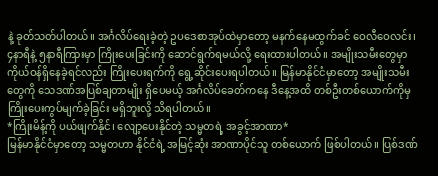နဲ့ ခုတ်သတ်ပါတယ်။ အင်္ဂလိပ်ရေးခဲ့တဲ့ ဥပဒေစာအုပ်ထဲမှာတော့ မနက်နေမထွက်ခင် ဝေလီဝေလင်း၊ ၄နာရီနဲ့ ၅နာရီကြားမှာ ကြိုးပေးခြင်းကို ဆောင်ရွက်ရမယ်လို့ ရေးထားပါတယ်။ အမျိုးသမီးတွေမှာ ကိုယ်ဝန်ရှိနေခဲ့ရင်လည်း ကြိုးပေးရက်ကို ရွေ့ဆိုင်းပေးရပါတယ်။ မြန်မာနိုင်ငံမှာတော့ အမျိုးသမီးတွေကို သေဒဏ်အပြစ်ချတာမျိုး ရှိပေမယ့် အင်္ဂလိပ်ခေတ်ကနေ ဒီနေ့အထိ တစ်ဦးတစ်ယောက်ကိုမှ ကြိုးပေးကွပ်မျက်ခဲ့ခြင်း မရှိဘူးလို့ သိရပါတယ်။
*ကြိုးမိန့်ကို ပယ်ဖျက်နိုင်၊ လျော့ပေးနိုင်တဲ့ သမ္မတရဲ့ အခွင့်အာဏာ*
မြန်မာနိုင်ငံမှာတော့ သမ္မတဟာ နိုင်ငံရဲ့ အမြင့်ဆုံး အာဏာပိုင်သူ တစ်ယောက် ဖြစ်ပါတယ်။ ပြစ်ဒဏ်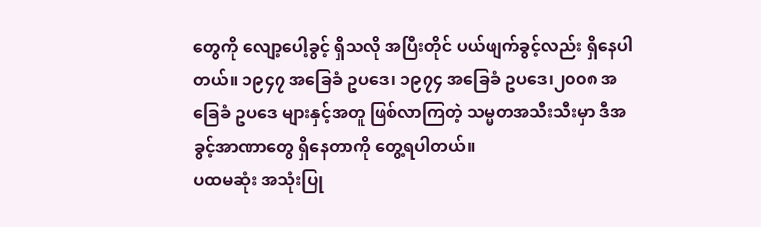တွေကို လျော့ပေါ့ခွင့် ရှိသလို အပြီးတိုင် ပယ်ဖျက်ခွင့်လည်း ရှိနေပါတယ်။ ၁၉၄၇ အခြေခံ ဥပဒေ၊ ၁၉၇၄ အခြေခံ ဥပဒေ၊၂၀၀၈ အခြေခံ ဥပဒေ များနှင့်အတူ ဖြစ်လာကြတဲ့ သမ္မတအသီးသီးမှာ ဒီအခွင့်အာဏာတွေ ရှိနေတာကို တွေ့ရပါတယ်။
ပထမဆုံး အသုံးပြု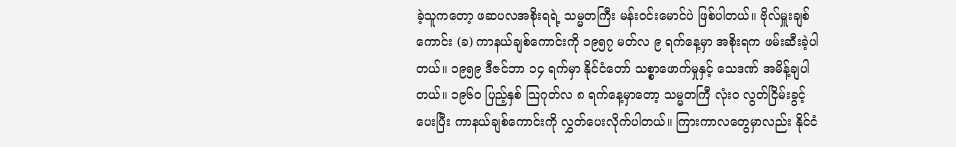ခဲ့သူကတော့ ဖဆပလအစိုးရရဲ့ သမ္မတကြီး မန်းဝင်းမောင်ပဲ ဖြစ်ပါတယ်။ ဗိုလ်မှူးချစ်ကောင်း (ခ) ကာနယ်ချစ်ကောင်းကို ၁၉၅၇ မတ်လ ၉ ရက်နေ့မှာ အစိုးရက ဖမ်းဆီးခဲ့ပါတယ်။ ၁၉၅၉ ဒီဇင်ဘာ ၁၄ ရက်မှာ နိုင်ငံတော် သစ္စာဖောက်မှုနှင့် သေဒဏ် အမိန့်ချပါတယ်။ ၁၉၆၀ ပြည့်နှစ် သြဂုတ်လ ၈ ရက်နေ့မှာတော့ သမ္မတကြီ လုံးဝ လွတ်ငြိမ်းခွင့်ပေးပြီး ကာနယ်ချစ်ကောင်းကို လွှတ်ပေးလိုက်ပါတယ်။ ကြားကာလတွေမှာလည်း နိုင်ငံ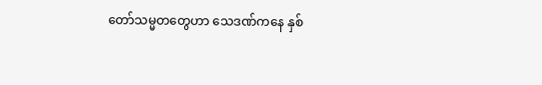တော်သမ္မတတွေဟာ သေဒဏ်ကနေ နှစ်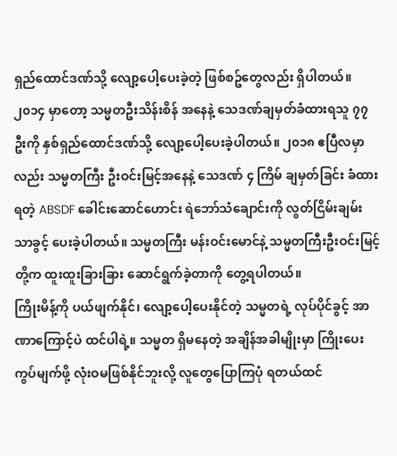ရှည်ထောင်ဒဏ်သို့ လျော့ပေါ့ပေးခဲ့တဲ့ ဖြစ်စဥ်တွေလည်း ရှိပါတယ်။
၂၀၁၄ မှာတော့ သမ္မတဦးသိန်းစိန် အနေနဲ့ သေဒဏ်ချမှတ်ခံထားရသူ ၇၇ ဦးကို နှစ်ရှည်ထောင်ဒဏ်သို့ လျော့ပေါ့ပေးခဲ့ပါတယ်။ ၂၀၁၈ ဧပြီလမှာလည်း သမ္မတကြီး ဦးဝင်းမြင့်အနေနဲ့ သေဒဏ် ၄ ကြိမ် ချမှတ်ခြင်း ခံထားရတဲ့ ABSDF ခေါင်းဆောင်ဟောင်း ရဲဘော်သံချောင်းကို လွတ်ငြိမ်းချမ်းသာခွင့် ပေးခဲ့ပါတယ်။ သမ္မတကြီး မန်းဝင်းမောင်နဲ့ သမ္မတကြီးဦးဝင်းမြင့်တို့က ထူးထူးခြားခြား ဆောင်ရွက်ခဲ့တာကို တွေ့ရပါတယ်။
ကြိုးမိန့်ကို ပယ်ဖျက်နိုင်၊ လျော့ပေါ့ပေးနိုင်တဲ့ သမ္မတရဲ့ လုပ်ပိုင်ခွင့် အာဏာကြောင့်ပဲ ထင်ပါရဲ့။ သမ္မတ ရှိမနေတဲ့ အချိန်အခါမျိုးမှာ ကြိုးပေးကွပ်မျက်ဖို့ လုံးဝမဖြစ်နိုင်ဘူးလို့ လူတွေပြောကြပုံ ရတယ်ထင်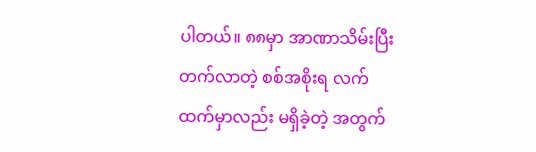ပါတယ်။ ၈၈မှာ အာဏာသိမ်းပြီးတက်လာတဲ့ စစ်အစိုးရ လက်ထက်မှာလည်း မရှိခဲ့တဲ့ အတွက်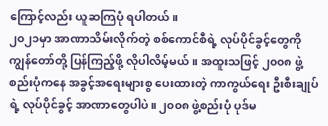ကြောင့်လည်း ယူဆကြပုံ ရပါတယ်။
၂၀၂၁မှာ အာဏာသိမ်းလိုက်တဲ့ စစ်ကောင်စီရဲ့ လုပ်ပိုင်ခွင့်တွေကို ကျွန်တော်တို့ ပြန်ကြည့်ဖို့ လိုပါလိမ့်မယ်။ အထူးသဖြင့် ၂၀၀၈ ဖွဲ့စည်းပုံကနေ အခွင့်အရေးများစွ ပေးထားတဲ့ ကာကွယ်ရေး ဦးစီးချုပ်ရဲ့ လုပ်ပိုင်ခွင့် အာဏာတွေပါပဲ။ ၂၀၀၈ ဖွဲ့စည်းပုံ ပုဒ်မ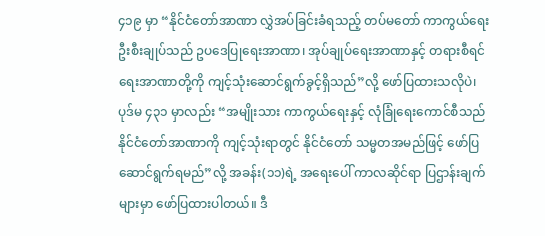၄၁၉ မှာ “နိုင်ငံတော်အာဏာ လွှဲအပ်ခြင်းခံရသည့် တပ်မတော် ကာကွယ်ရေး ဦးစီးချုပ်သည် ဥပဒေပြုရေးအာဏာ၊ အုပ်ချုပ်ရေးအာဏာနှင့် တရားစီရင်ရေးအာဏာတို့ကို ကျင့်သုံးဆောင်ရွက်ခွင့်ရှိသည်”လို့ ဖော်ပြထားသလိုပဲ၊ ပုဒ်မ ၄၃၁ မှာလည်း “အမျိုးသား ကာကွယ်ရေးနှင့် လုံခြုံရေးကောင်စီသည် နိုင်ငံတော်အာဏာကို ကျင့်သုံးရာတွင် နိုင်ငံတော် သမ္မတအမည်ဖြင့် ဖော်ပြဆောင်ရွက်ရမည်”လို့ အခန်း(၁၁)ရဲ့ အရေးပေါ် ကာလဆိုင်ရာ ပြဌာန်းချက်များမှာ ဖော်ပြထားပါတယ်။ ဒီ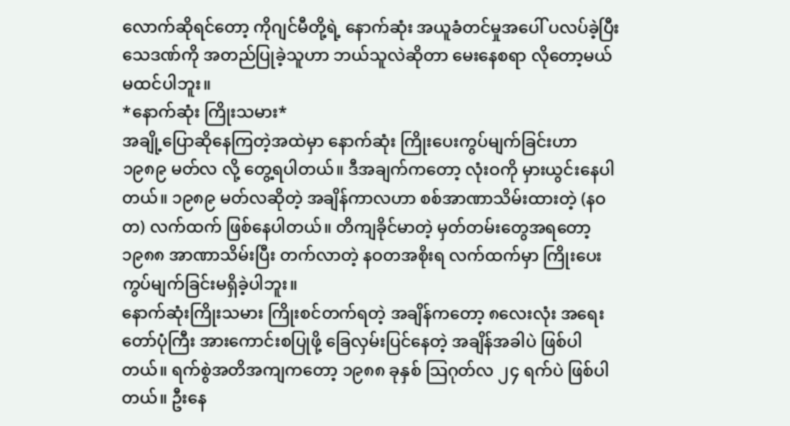လောက်ဆိုရင်တော့ ကိုဂျင်မီတို့ရဲ့ နောက်ဆုံး အယူခံတင်မှုအပေါ် ပလပ်ခဲ့ပြီး သေဒဏ်ကို အတည်ပြုခဲ့သူဟာ ဘယ်သူလဲဆိုတာ မေးနေစရာ လိုတော့မယ် မထင်ပါဘူး။
*နောက်ဆုံး ကြိုးသမား*
အချို့ပြောဆိုနေကြတဲ့အထဲမှာ နောက်ဆုံး ကြိုးပေးကွပ်မျက်ခြင်းဟာ ၁၉၈၉ မတ်လ လို့ တွေ့ရပါတယ်။ ဒီအချက်ကတော့ လုံးဝကို မှားယွင်းနေပါတယ်။ ၁၉၈၉ မတ်လဆိုတဲ့ အချိန်ကာလဟာ စစ်အာဏာသိမ်းထားတဲ့ (နဝတ) လက်ထက် ဖြစ်နေပါတယ်။ တိကျခိုင်မာတဲ့ မှတ်တမ်းတွေအရတော့ ၁၉၈၈ အာဏာသိမ်းပြီး တက်လာတဲ့ နဝတအစိုးရ လက်ထက်မှာ ကြိုးပေးကွပ်မျက်ခြင်းမရှိခဲ့ပါဘူး။
နောက်ဆုံးကြိုးသမား ကြိုးစင်တက်ရတဲ့ အချိန်ကတော့ ၈လေးလုံး အရေးတော်ပုံကြီး အားကောင်းစပြုဖို့ ခြေလှမ်းပြင်နေတဲ့ အချိန်အခါပဲ ဖြစ်ပါတယ်။ ရက်စွဲအတိအကျကတော့ ၁၉၈၈ ခုနှစ် သြဂုတ်လ ၂၄ ရက်ပဲ ဖြစ်ပါတယ်။ ဦးနေ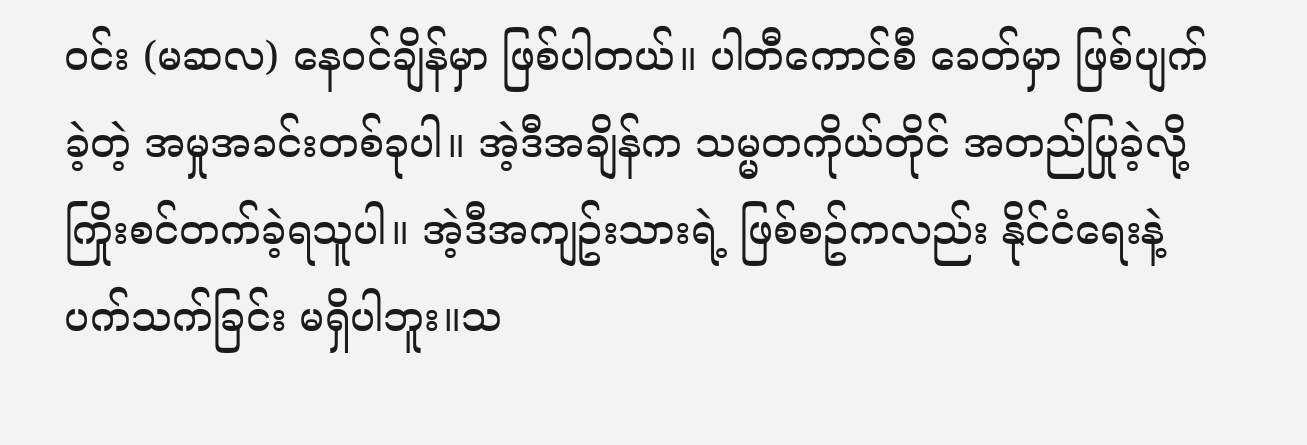ဝင်း (မဆလ) နေဝင်ချိန်မှာ ဖြစ်ပါတယ်။ ပါတီကောင်စီ ခေတ်မှာ ဖြစ်ပျက်ခဲ့တဲ့ အမှုအခင်းတစ်ခုပါ။ အဲ့ဒီအချိန်က သမ္မတကိုယ်တိုင် အတည်ပြုခဲ့လို့ ကြိုးစင်တက်ခဲ့ရသူပါ။ အဲ့ဒီအကျဥ်းသားရဲ့ ဖြစ်စဥ်ကလည်း နိုင်ငံရေးနဲ့ ပက်သက်ခြင်း မရှိပါဘူး။သ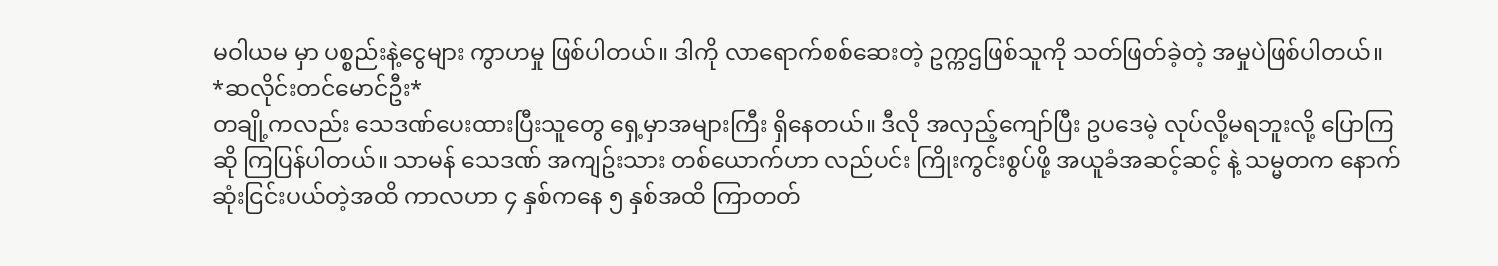မဝါယမ မှာ ပစ္စည်းနဲ့ငွေများ ကွာဟမှု ဖြစ်ပါတယ်။ ဒါကို လာရောက်စစ်ဆေးတဲ့ ဥက္ကဌဖြစ်သူကို သတ်ဖြတ်ခဲ့တဲ့ အမှုပဲဖြစ်ပါတယ်။
*ဆလိုင်းတင်မောင်ဦး*
တချို့ကလည်း သေဒဏ်ပေးထားပြီးသူတွေ ရှေ့မှာအများကြီး ရှိနေတယ်။ ဒီလို အလှည့်ကျော်ပြီး ဥပဒေမဲ့ လုပ်လို့မရဘူးလို့ ပြောကြဆို ကြပြန်ပါတယ်။ သာမန် သေဒဏ် အကျဥ်းသား တစ်ယောက်ဟာ လည်ပင်း ကြိုးကွင်းစွပ်ဖို့ အယူခံအဆင့်ဆင့် နဲ့ သမ္မတက နောက်ဆုံးငြင်းပယ်တဲ့အထိ ကာလဟာ ၄ နှစ်ကနေ ၅ နှစ်အထိ ကြာတတ်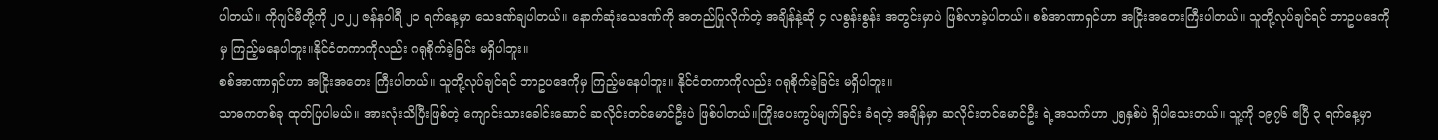ပါတယ်။ ကိုဂျင်မီတို့ကို ၂၀၂၂ ဇန်နဝါရီ ၂၁ ရက်နေ့မှာ သေဒဏ်ချပါတယ်။ နောက်ဆုံးသေဒဏ်ကို အတည်ပြုလိုက်တဲ့ အချိန်နဲ့ဆို ၄ လစွန်းစွန်း အတွင်းမှာပဲ ဖြစ်လာခဲ့ပါတယ်။ စစ်အာဏာရှင်ဟာ အငြိုးအတေးကြီးပါတယ်။ သူတို့လုပ်ချင်ရင် ဘာဥပဒေကိုမှ ကြည့်မနေပါဘူး။နိုင်ငံတကာကိုလည်း ဂရုစိုက်ခဲ့ခြင်း မရှိပါဘူး။
စစ်အာဏာရှင်ဟာ အငြိုးအတေး ကြီးပါတယ်။ သူတို့လုပ်ချင်ရင် ဘာဥပဒေကိုမှ ကြည့်မနေပါဘူး။ နိုင်ငံတကာကိုလည်း ဂရုစိုက်ခဲ့ခြင်း မရှိပါဘူး။
သာဓကတစ်ခု ထုတ်ပြပါမယ်။ အားလုံးသိပြီးဖြစ်တဲ့ ကျောင်းသားခေါင်းဆောင် ဆလိုင်းတင်မောင်ဦးပဲ ဖြစ်ပါတယ်။ကြိုးပေးကွပ်မျက်ခြင်း ခံရတဲ့ အချိန်မှာ ဆလိုင်းတင်မောင်ဦး ရဲ့အသက်ဟာ ၂၅နှစ်ပဲ ရှိပါသေးတယ်။ သူ့ကို ၁၉၇၆ ဧပြီ ၃ ရက်နေ့မှာ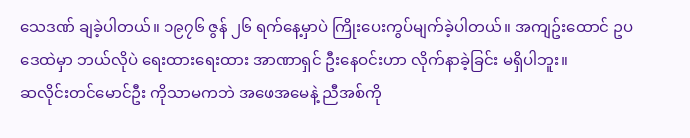သေဒဏ် ချခဲ့ပါတယ်။ ၁၉၇၆ ဇွန် ၂၆ ရက်နေ့မှာပဲ ကြိုးပေးကွပ်မျက်ခဲ့ပါတယ်။ အကျဥ်းထောင် ဥပဒေထဲမှာ ဘယ်လိုပဲ ရေးထားရေးထား အာဏာရှင် ဦးနေဝင်းဟာ လိုက်နာခဲ့ခြင်း မရှိပါဘူး။
ဆလိုင်းတင်မောင်ဦး ကိုသာမကဘဲ အဖေအမေနဲ့ ညီအစ်ကို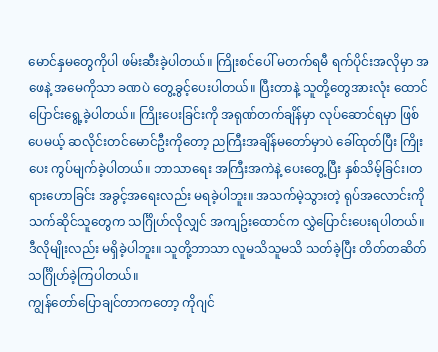မောင်နှမတွေကိုပါ ဖမ်းဆီးခဲ့ပါတယ်။ ကြိုးစင်ပေါ် မတက်ရမီ ရက်ပိုင်းအလိုမှာ အဖေနဲ့ အမေကိုသာ ခဏပဲ တွေ့ခွင့်ပေးပါတယ်။ ပြီးတာနဲ့ သူတို့တွေအားလုံး ထောင်ပြောင်းရွေ့ခဲ့ပါတယ်။ ကြိုးပေးခြင်းကို အရုဏ်တက်ချိန်မှာ လုပ်ဆောင်ရမှာ ဖြစ်ပေမယ့် ဆလိုင်းတင်မောင်ဦးကိုတော့ ညကြီးအချိန်မတော်မှာပဲ ခေါ်ထုတ်ပြီး ကြိုးပေး ကွပ်မျက်ခဲ့ပါတယ်။ ဘာသာရေး အကြီးအကဲနဲ့ ပေးတွေ့ပြီး နှစ်သိမ့်ခြင်း၊တရားဟောခြင်း အခွင့်အရေးလည်း မရခဲ့ပါဘူး။ အသက်မဲ့သွားတဲ့ ရုပ်အလောင်းကို သက်ဆိုင်သူတွေက သင်္ဂြိုဟ်လိုလျှင် အကျဥ်းထောင်က လွှဲပြောင်းပေးရပါတယ်။ ဒီလိုမျိုးလည်း မရှိခဲ့ပါဘူး။ သူတို့ဘာသာ လူမသိသူမသိ သတ်ခဲ့ပြီး တိတ်တဆိတ် သင်္ဂြိုဟ်ခဲ့ကြပါတယ်။
ကျွန်တော်ပြောချင်တာကတော့ ကိုဂျင်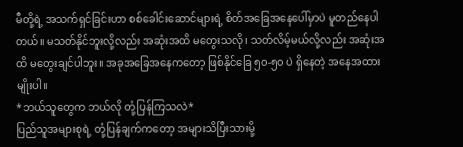မီတို့ရဲ့ အသက်ရှင်ခြင်းဟာ စစ်ခေါင်းဆောင်များရဲ့ စိတ်အခြေအနေပေါ်မှာပဲ မူတည်နေပါတယ်။ မသတ်နိုင်ဘူးလို့လည်း အဆုံးအထိ မတွေးသလို၊ သတ်လိမ့်မယ်လို့လည်း အဆုံးအထိ မတွေးချင်ပါဘူး။ အခုအခြေအနေကတော့ ဖြစ်နိုင်ခြေ ၅၀-၅၀ ပဲ ရှိနေတဲ့ အနေအထားမျိုးပါ။
*ဘယ်သူတွေက ဘယ်လို တုံ့ပြန်ကြသလဲ*
ပြည်သူအများစုရဲ့ တုံ့ပြန်ချက်ကတော့ အများသိပြီးသားမို့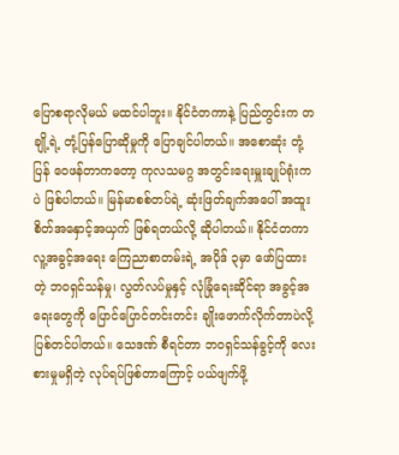ပြောစရာလိုမယ် မထင်ပါဘူး။ နိုင်ငံတကာနဲ့ ပြည်တွင်းက တချို့ရဲ့ တုံ့ပြန်ပြောဆိုမှုကို ပြောချင်ပါတယ်။ အစောဆုံး တုံ့ပြန် ဝေဖန်တာကတော့ ကုလသမဂ္ဂ အတွင်းရေးမှူးချုပ်ရုံးကပဲ ဖြစ်ပါတယ်။ မြန်မာစစ်တပ်ရဲ့ ဆုံးဖြတ်ချက်အပေါ် အထူးစိတ်အနှောင့်အယှက် ဖြစ်ရတယ်လို့ ဆိုပါတယ်။ နိုင်ငံတကာ လူ့အခွင့်အရေး ကြေညာစာတမ်းရဲ့ အပိုဒ် ၃မှာ ဖော်ပြထားတဲ့ ဘဝရှင်သန်မှု၊ လွတ်လပ်မှုနှင့် လုံခြုံရေးဆိုင်ရာ အခွင့်အရေးတွေကို ပြောင်ပြောင်တင်းတင်း ချိုးဖောက်လိုက်တာပဲလို့ ပြစ်တင်ပါတယ်။ သေဒဏ် စီရင်တာ ဘဝရှင်သန်ခွင့်ကို လေးစားမှုမရှိတဲ့ လုပ်ရပ်ဖြစ်တာကြောင့် ပယ်ဖျက်ဖို့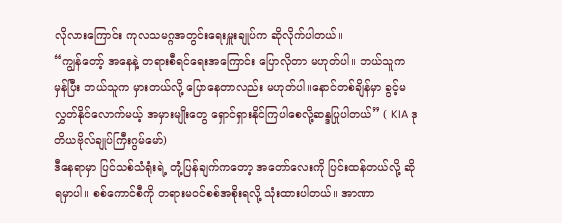လိုလားကြောင်း ကုလသမဂ္ဂအတွင်းရေးမှူးချုပ်က ဆိုလိုက်ပါတယ်။
“ကျွန်တော့် အနေနဲ့ တရားစီရင်ရေးအကြောင်း ပြောလိုတာ မဟုတ်ပါ။ ဘယ်သူက မှန်ပြီး ဘယ်သူက မှားတယ်လို့ ပြောနေတာလည်း မဟုတ်ပါ။နောင်တစ်ချိန်မှာ ခွင့်မလွှတ်နိုင်လောက်မယ့် အမှားမျိုးတွေ ရှောင်ရှားနိုင်ကြပါစေလို့ဆန္ဒပြုပါတယ်” ( KIA ဒုတိယဗိုလ်ချုပ်ကြီးဂွမ်မော်)
ဒီနေရာမှာ ပြင်သစ်သံရုံးရဲ့ တုံ့ပြန်ချက်ကတော့ အတော်လေးကို ပြင်းထန်တယ်လို့ ဆိုရမှာပါ။ စစ်ကောင်စီကို တရားမဝင်စစ်အစိုးရလို့ သုံးထားပါတယ်။ အာဏာ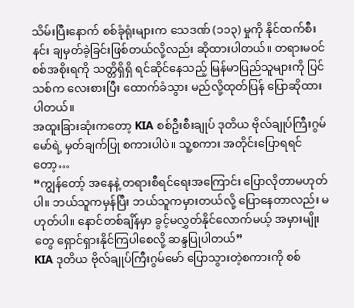သိမ်းပြီးနောက် စစ်ခုံရုံးများက သေဒဏ် (၁၁၃) မှုကို နိုင်ထက်စီးနင်း ချမှတ်ခဲ့ခြင်းဖြစ်တယ်လို့လည်း ဆိုထားပါတယ်။ တရားမဝင် စစ်အစိုးရကို သတ္တိရှိရှိ ရင်ဆိုင်နေသည့် မြန်မာပြည်သူများကို ပြင်သစ်က လေးစားပြီး ထောက်ခံသွား မည်လို့ထုတ်ပြန် ပြောဆိုထားပါတယ်။
အထူးခြားဆုံးကတော့ KIA စစ်ဦးစီးချုပ် ဒုတိယ ဗိုလ်ချုပ်ကြီးဂွမ်မော်ရဲ့ မှတ်ချက်ပြု စကားပါပဲ။ သူ့စကား အတိုင်းပြောရရင်တော့…
“ကျွန်တော့် အနေနဲ့ တရားစီရင်ရေးအကြောင်း ပြောလိုတာမဟုတ်ပါ။ ဘယ်သူကမှန်ပြီး ဘယ်သူကမှားတယ်လို့ ပြောနေတာလည်း မဟုတ်ပါ။ နောင်တစ်ချိန်မှာ ခွင့်မလွှတ်နိုင်လောက်မယ့် အမှားမျိုးတွေ ရှောင်ရှားနိုင်ကြပါစေလို့ ဆန္ဒပြုပါတယ်”
KIA ဒုတိယ ဗိုလ်ချုပ်ကြီးဂွမ်မော် ပြောသွားတဲ့စကားကို စစ်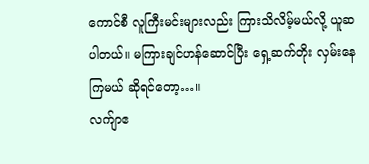ကောင်စီ လူကြီးမင်းများလည်း ကြားသိလိမ့်မယ်လို့ ယူဆပါတယ်။ မကြားချင်ဟန်ဆောင်ပြီး ရှေ့ဆက်တိုး လှမ်းနေကြမယ် ဆိုရင်တော့…။
လက်ျာဧ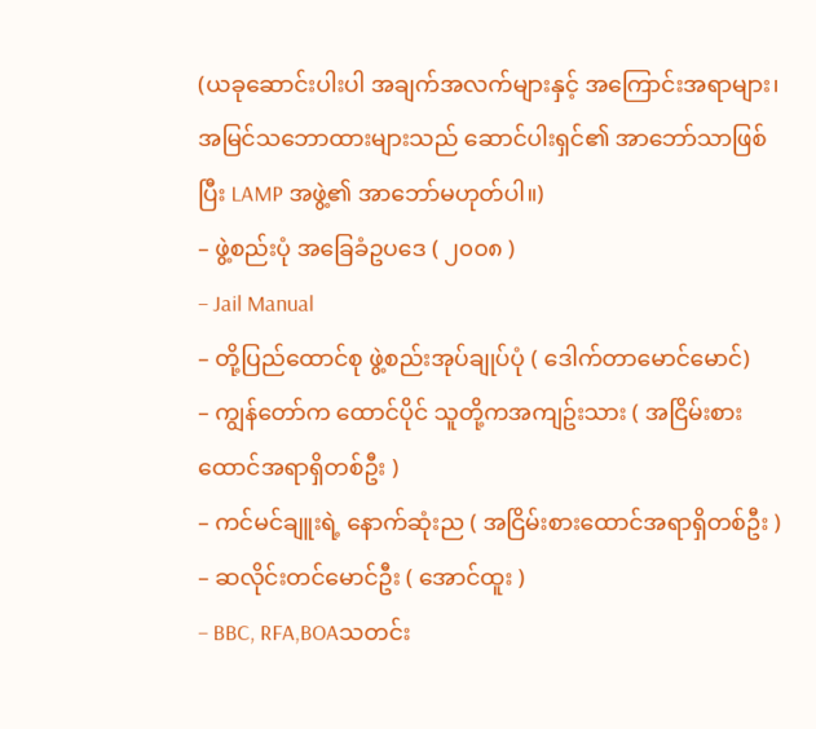(ယခုဆောင်းပါးပါ အချက်အလက်များနှင့် အကြောင်းအရာများ၊ အမြင်သဘောထားများသည် ဆောင်ပါးရှင်၏ အာဘော်သာဖြစ်ပြီး LAMP အဖွဲ့၏ အာဘော်မဟုတ်ပါ။)
– ဖွဲ့စည်းပုံ အခြေခံဥပဒေ ( ၂၀၀၈ )
– Jail Manual
– တို့ပြည်ထောင်စု ဖွဲ့စည်းအုပ်ချုပ်ပုံ ( ဒေါက်တာမောင်မောင်)
– ကျွန်တော်က ထောင်ပိုင် သူတို့ကအကျဥ်းသား ( အငြိမ်းစားထောင်အရာရှိတစ်ဦး )
– ကင်မင်ချူးရဲ့ နောက်ဆုံးည ( အငြိမ်းစားထောင်အရာရှိတစ်ဦး )
– ဆလိုင်းတင်မောင်ဦး ( အောင်ထူး )
– BBC, RFA,BOAသတင်း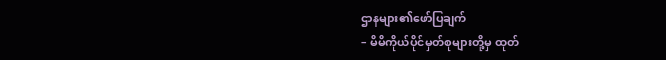ဌာနများ၏ဖော်ပြချက်
– မိမိကိုယ်ပိုင်မှတ်စုများတို့မှ ထုတ်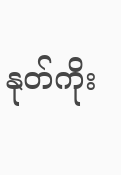နုတ်ကိုး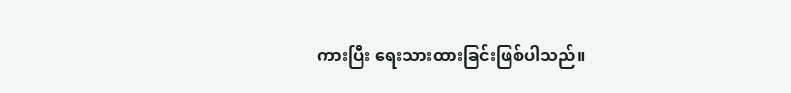ကားပြီး ရေးသားထားခြင်းဖြစ်ပါသည်။